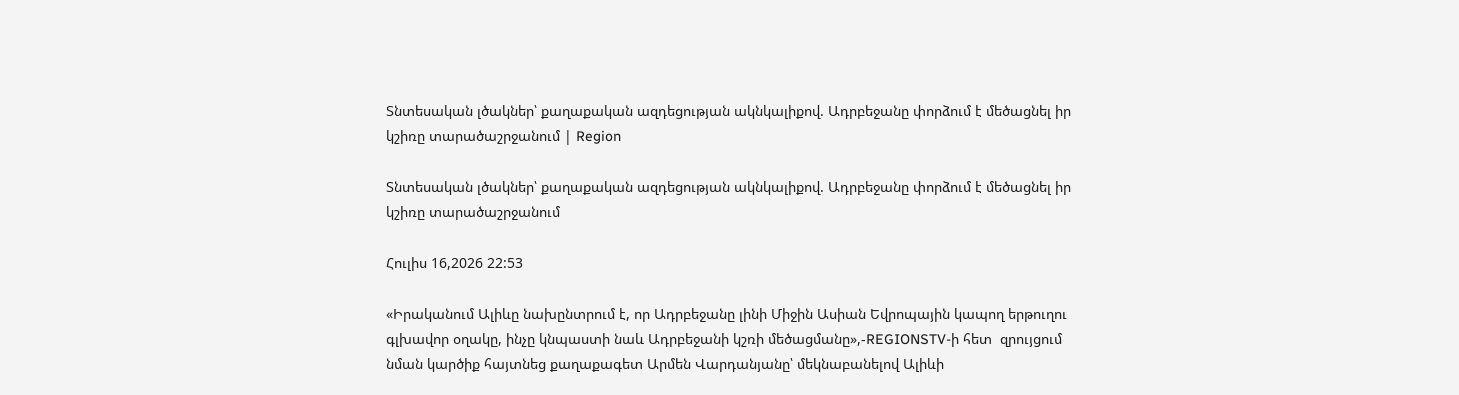Տնտեսական լծակներ՝ քաղաքական ազդեցության ակնկալիքով. Ադրբեջանը փորձում է մեծացնել իր կշիռը տարածաշրջանում | Region

Տնտեսական լծակներ՝ քաղաքական ազդեցության ակնկալիքով. Ադրբեջանը փորձում է մեծացնել իր կշիռը տարածաշրջանում

Հուլիս 16,2026 22:53

«Իրականում Ալիևը նախընտրում է, որ Ադրբեջանը լինի Միջին Ասիան Եվրոպային կապող երթուղու գլխավոր օղակը, ինչը կնպաստի նաև Ադրբեջանի կշռի մեծացմանը»,-REGIONSTV-ի հետ  զրույցում  նման կարծիք հայտնեց քաղաքագետ Արմեն Վարդանյանը՝ մեկնաբանելով Ալիևի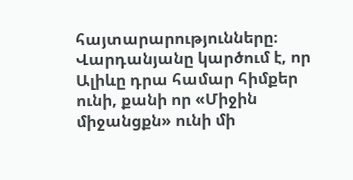հայտարարությունները։ Վարդանյանը կարծում է, որ Ալիևը դրա համար հիմքեր ունի, քանի որ «Միջին միջանցքն» ունի մի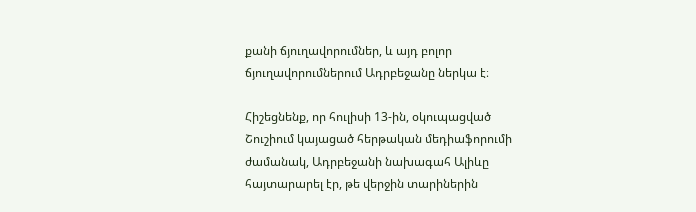քանի ճյուղավորումներ, և այդ բոլոր ճյուղավորումներում Ադրբեջանը ներկա է։

Հիշեցնենք, որ հուլիսի 13-ին, օկուպացված Շուշիում կայացած հերթական մեդիաֆորումի ժամանակ, Ադրբեջանի նախագահ Ալիևը հայտարարել էր, թե վերջին տարիներին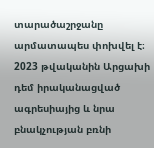տարածաշրջանը արմատապես փոխվել է։ 2023 թվականին Արցախի դեմ իրականացված ագրեսիայից և նրա բնակչության բռնի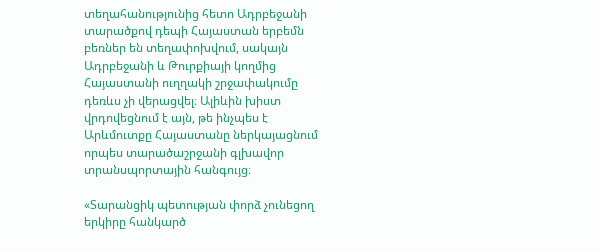տեղահանությունից հետո Ադրբեջանի տարածքով դեպի Հայաստան երբեմն բեռներ են տեղափոխվում, սակայն Ադրբեջանի և Թուրքիայի կողմից Հայաստանի ուղղակի շրջափակումը դեռևս չի վերացվել։ Ալիևին խիստ վրդովեցնում է այն, թե ինչպես է Արևմուտքը Հայաստանը ներկայացնում որպես տարածաշրջանի գլխավոր տրանսպորտային հանգույց։

«Տարանցիկ պետության փորձ չունեցող երկիրը հանկարծ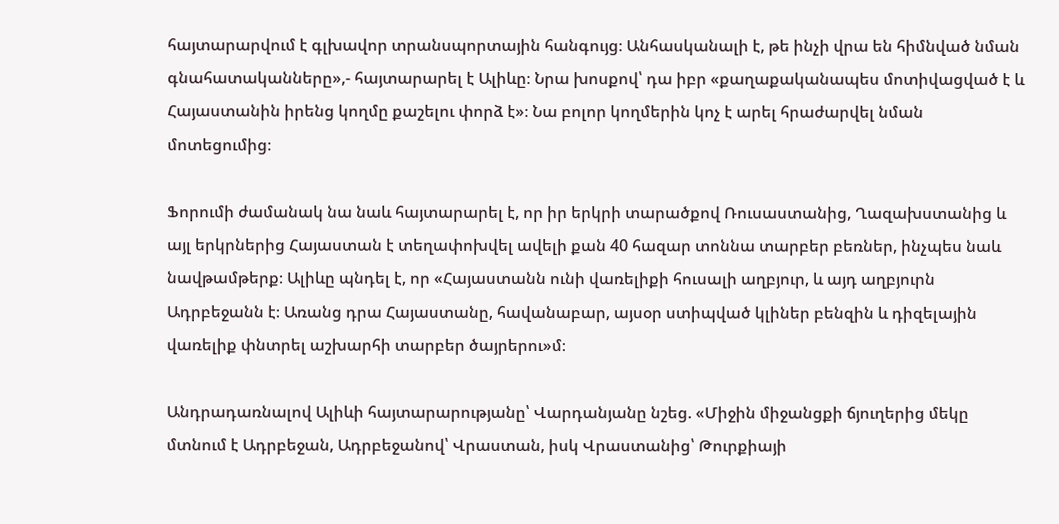հայտարարվում է գլխավոր տրանսպորտային հանգույց։ Անհասկանալի է, թե ինչի վրա են հիմնված նման գնահատականները»,- հայտարարել է Ալիևը։ Նրա խոսքով՝ դա իբր «քաղաքականապես մոտիվացված է և Հայաստանին իրենց կողմը քաշելու փորձ է»։ Նա բոլոր կողմերին կոչ է արել հրաժարվել նման մոտեցումից։

Ֆորումի ժամանակ նա նաև հայտարարել է, որ իր երկրի տարածքով Ռուսաստանից, Ղազախստանից և այլ երկրներից Հայաստան է տեղափոխվել ավելի քան 40 հազար տոննա տարբեր բեռներ, ինչպես նաև նավթամթերք։ Ալիևը պնդել է, որ «Հայաստանն ունի վառելիքի հուսալի աղբյուր, և այդ աղբյուրն Ադրբեջանն է։ Առանց դրա Հայաստանը, հավանաբար, այսօր ստիպված կլիներ բենզին և դիզելային վառելիք փնտրել աշխարհի տարբեր ծայրերու»մ։

Անդրադառնալով Ալիևի հայտարարությանը՝ Վարդանյանը նշեց. «Միջին միջանցքի ճյուղերից մեկը մտնում է Ադրբեջան, Ադրբեջանով՝ Վրաստան, իսկ Վրաստանից՝ Թուրքիայի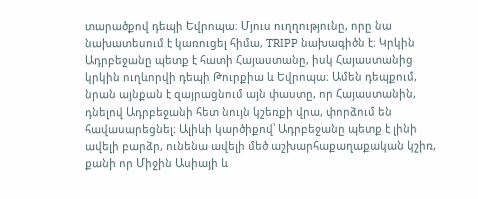տարածքով դեպի Եվրոպա։ Մյուս ուղղությունը, որը նա նախատեսում է կառուցել հիմա, TRIPP նախագիծն է։ Կրկին Ադրբեջանը պետք է հատի Հայաստանը, իսկ Հայաստանից կրկին ուղևորվի դեպի Թուրքիա և Եվրոպա։ Ամեն դեպքում, նրան այնքան է զայրացնում այն փաստը, որ Հայաստանին, դնելով Ադրբեջանի հետ նույն կշեռքի վրա, փորձում են հավասարեցնել։ Ալիևի կարծիքով՝ Ադրբեջանը պետք է լինի ավելի բարձր, ունենա ավելի մեծ աշխարհաքաղաքական կշիռ, քանի որ Միջին Ասիայի և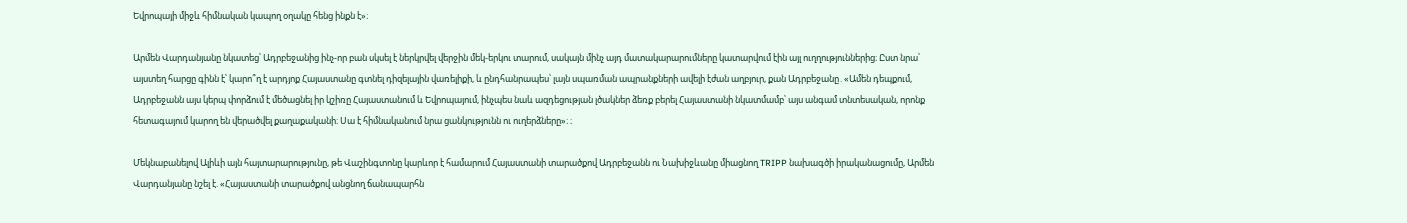Եվրոպայի միջև հիմնական կապող օղակը հենց ինքն է»։

Արմեն Վարդանյանը նկատեց՝ Ադրբեջանից ինչ-որ բան սկսել է ներկրվել վերջին մեկ-երկու տարում, սակայն մինչ այդ մատակարարումները կատարվում էին այլ ուղղություններից։ Ըստ նրա՝ այստեղ հարցը գինն է՝ կարո՞ղ է արդյոք Հայաստանը գտնել դիզելային վառելիքի, և ընդհանրապես՝ լայն սպառման ապրանքների ավելի էժան աղբյուր, քան Ադրբեջանը․«Ամեն դեպքում, Ադրբեջանն այս կերպ փորձում է մեծացնել իր կշիռը Հայաստանում և Եվրոպայում, ինչպես նաև ազդեցության լծակներ ձեռք բերել Հայաստանի նկատմամբ՝ այս անգամ տնտեսական, որոնք հետագայում կարող են վերածվել քաղաքականի։ Սա է հիմնականում նրա ցանկությունն ու ուղերձները»։ ։

Մեկնաբանելով Ալիևի այն հայտարարությունը, թե Վաշինգտոնը կարևոր է համարում Հայաստանի տարածքով Ադրբեջանն ու Նախիջևանը միացնող TRIPP նախագծի իրականացումը, Արմեն Վարդանյանը նշել է. «Հայաստանի տարածքով անցնող ճանապարհն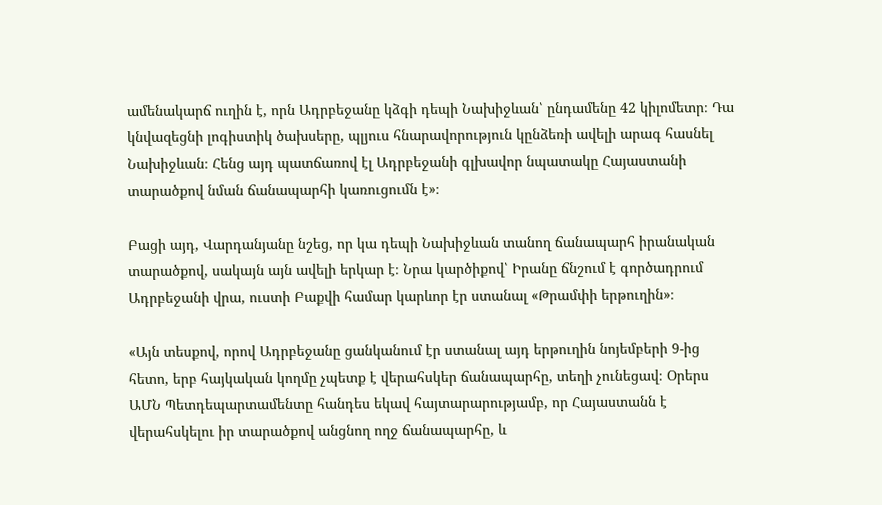ամենակարճ ուղին է, որն Ադրբեջանը կձգի դեպի Նախիջևան՝ ընդամենը 42 կիլոմետր։ Դա կնվազեցնի լոգիստիկ ծախսերը, պլյուս հնարավորություն կընձեռի ավելի արագ հասնել Նախիջևան։ Հենց այդ պատճառով էլ Ադրբեջանի գլխավոր նպատակը Հայաստանի տարածքով նման ճանապարհի կառուցումն է»։

Բացի այդ, Վարդանյանը նշեց, որ կա դեպի Նախիջևան տանող ճանապարհ իրանական տարածքով, սակայն այն ավելի երկար է։ Նրա կարծիքով՝ Իրանը ճնշում է գործադրում Ադրբեջանի վրա, ուստի Բաքվի համար կարևոր էր ստանալ «Թրամփի երթուղին»։

«Այն տեսքով, որով Ադրբեջանը ցանկանում էր ստանալ այդ երթուղին նոյեմբերի 9-ից հետո, երբ հայկական կողմը չպետք է վերահսկեր ճանապարհը, տեղի չունեցավ։ Օրերս  ԱՄՆ Պետդեպարտամենտը հանդես եկավ հայտարարությամբ, որ Հայաստանն է վերահսկելու իր տարածքով անցնող ողջ ճանապարհը, և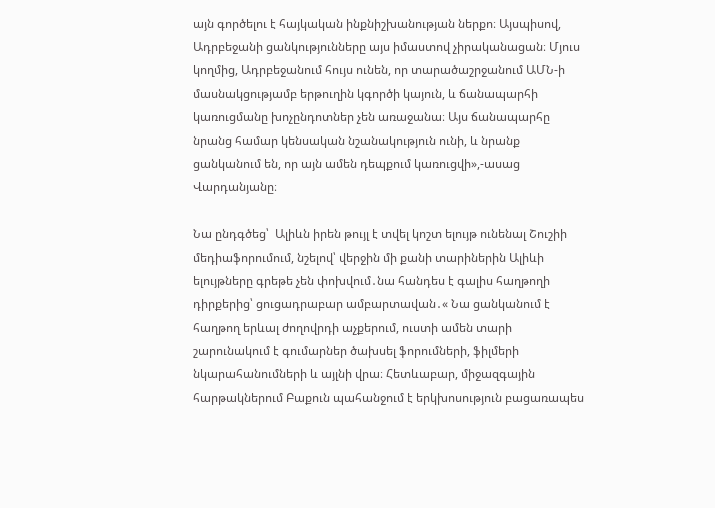այն գործելու է հայկական ինքնիշխանության ներքո։ Այսպիսով, Ադրբեջանի ցանկությունները այս իմաստով չիրականացան։ Մյուս կողմից, Ադրբեջանում հույս ունեն, որ տարածաշրջանում ԱՄՆ-ի մասնակցությամբ երթուղին կգործի կայուն, և ճանապարհի կառուցմանը խոչընդոտներ չեն առաջանա։ Այս ճանապարհը նրանց համար կենսական նշանակություն ունի, և նրանք ցանկանում են, որ այն ամեն դեպքում կառուցվի»,-ասաց Վարդանյանը։

Նա ընդգծեց՝  Ալիևն իրեն թույլ է տվել կոշտ ելույթ ունենալ Շուշիի մեդիաֆորումում, նշելով՝ վերջին մի քանի տարիներին Ալիևի ելույթները գրեթե չեն փոխվում․նա հանդես է գալիս հաղթողի դիրքերից՝ ցուցադրաբար ամբարտավան․« Նա ցանկանում է հաղթող երևալ ժողովրդի աչքերում, ուստի ամեն տարի շարունակում է գումարներ ծախսել ֆորումների, ֆիլմերի նկարահանումների և այլնի վրա։ Հետևաբար, միջազգային հարթակներում Բաքուն պահանջում է երկխոսություն բացառապես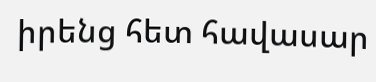իրենց հետ հավասար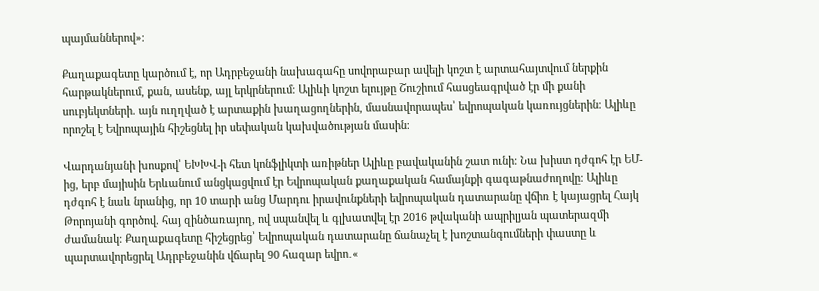պայմաններով»։

Քաղաքագետը կարծում է, որ Ադրբեջանի նախագահը սովորաբար ավելի կոշտ է արտահայտվում ներքին հարթակներում, քան, ասենք, այլ երկրներում։ Ալիևի կոշտ ելույթը Շուշիում հասցեագրված էր մի քանի սուբյեկտների. այն ուղղված է արտաքին խաղացողներին, մասնավորապես՝ եվրոպական կառույցներին։ Ալիևը որոշել է Եվրոպային հիշեցնել իր սեփական կախվածության մասին։

Վարդանյանի խոսքով՝ ԵԽԽՎ-ի հետ կոնֆլիկտի առիթներ Ալիևը բավականին շատ ունի։ Նա խիստ դժգոհ էր ԵՄ-ից, երբ մայիսին Երևանում անցկացվում էր Եվրոպական քաղաքական համայնքի գագաթնաժողովը։ Ալիևը դժգոհ է նաև նրանից, որ 10 տարի անց Մարդու իրավունքների եվրոպական դատարանը վճիռ է կայացրել Հայկ Թորոյանի գործով. հայ զինծառայող, ով սպանվել և գլխատվել էր 2016 թվականի ապրիլյան պատերազմի ժամանակ։ Քաղաքագետը հիշեցրեց՝ Եվրոպական դատարանը ճանաչել է խոշտանգումների փաստը և պարտավորեցրել Ադրբեջանին վճարել 90 հազար եվրո․«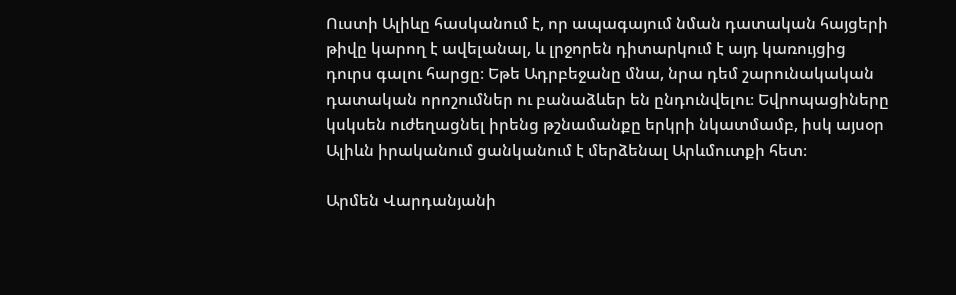Ուստի Ալիևը հասկանում է, որ ապագայում նման դատական հայցերի թիվը կարող է ավելանալ, և լրջորեն դիտարկում է այդ կառույցից դուրս գալու հարցը։ Եթե Ադրբեջանը մնա, նրա դեմ շարունակական դատական որոշումներ ու բանաձևեր են ընդունվելու։ Եվրոպացիները կսկսեն ուժեղացնել իրենց թշնամանքը երկրի նկատմամբ, իսկ այսօր Ալիևն իրականում ցանկանում է մերձենալ Արևմուտքի հետ։

Արմեն Վարդանյանի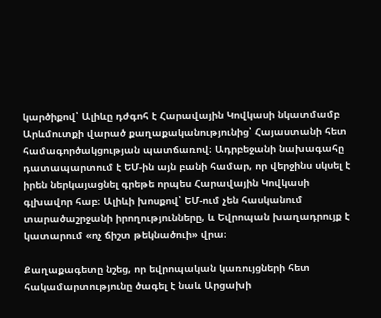կարծիքով՝ Ալիևը դժգոհ է Հարավային Կովկասի նկատմամբ Արևմուտքի վարած քաղաքականությունից՝ Հայաստանի հետ համագործակցության պատճառով։ Ադրբեջանի նախագահը դատապարտում է ԵՄ-ին այն բանի համար, որ վերջինս սկսել է իրեն ներկայացնել գրեթե որպես Հարավային Կովկասի գլխավոր հաբ։ Ալիևի խոսքով՝ ԵՄ-ում չեն հասկանում տարածաշրջանի իրողությունները, և Եվրոպան խաղադրույք է կատարում «ոչ ճիշտ թեկնածուի» վրա։

Քաղաքագետը նշեց, որ եվրոպական կառույցների հետ հակամարտությունը ծագել է նաև Արցախի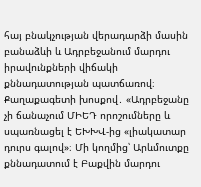հայ բնակչության վերադարձի մասին բանաձևի և Ադրբեջանում մարդու իրավունքների վիճակի քննադատության պատճառով։ Քաղաքագետի խոսքով․ «Ադրբեջանը չի ճանաչում ՄԻԵԴ որոշումները և սպառնացել է ԵԽԽՎ-ից «լիակատար դուրս գալով»։ Մի կողմից՝ Արևմուտքը քննադատում է Բաքվին մարդու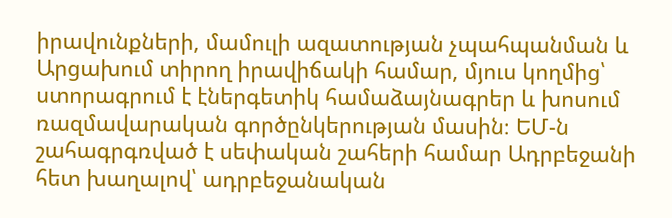իրավունքների, մամուլի ազատության չպահպանման և Արցախում տիրող իրավիճակի համար, մյուս կողմից՝ ստորագրում է էներգետիկ համաձայնագրեր և խոսում ռազմավարական գործընկերության մասին։ ԵՄ-ն շահագրգռված է սեփական շահերի համար Ադրբեջանի հետ խաղալով՝ ադրբեջանական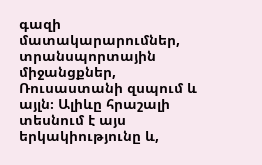գազի մատակարարումներ, տրանսպորտային միջանցքներ, Ռուսաստանի զսպում և այլն։ Ալիևը հրաշալի տեսնում է այս երկակիությունը և,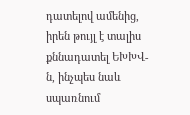դատելով ամենից, իրեն թույլ է տալիս քննադատել ԵԽԽՎ-ն, ինչպես նաև սպառնում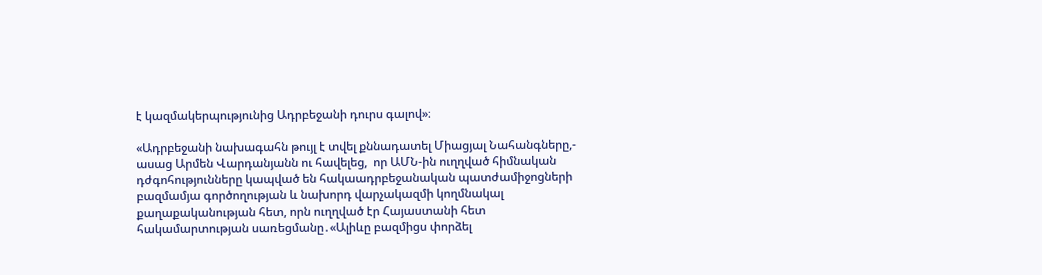է կազմակերպությունից Ադրբեջանի դուրս գալով»։

«Ադրբեջանի նախագահն թույլ է տվել քննադատել Միացյալ Նահանգները,- ասաց Արմեն Վարդանյանն ու հավելեց,  որ ԱՄՆ-ին ուղղված հիմնական դժգոհությունները կապված են հակաադրբեջանական պատժամիջոցների բազմամյա գործողության և նախորդ վարչակազմի կողմնակալ քաղաքականության հետ, որն ուղղված էր Հայաստանի հետ հակամարտության սառեցմանը․«Ալիևը բազմիցս փորձել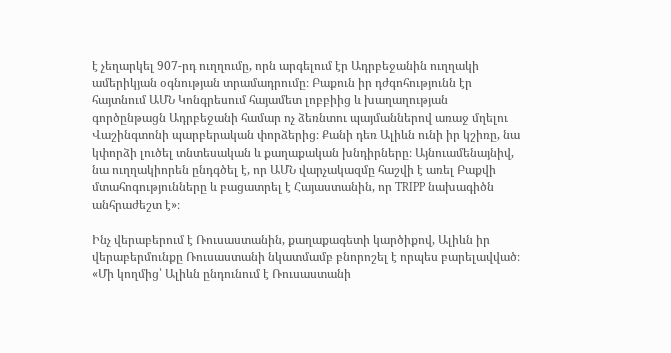է չեղարկել 907-րդ ուղղումը, որն արգելում էր Ադրբեջանին ուղղակի ամերիկյան օգնության տրամադրումը։ Բաքուն իր դժգոհությունն էր հայտնում ԱՄՆ Կոնգրեսում հայամետ լոբբիից և խաղաղության գործընթացն Ադրբեջանի համար ոչ ձեռնտու պայմաններով առաջ մղելու Վաշինգտոնի պարբերական փորձերից։ Քանի դեռ Ալիևն ունի իր կշիռը, նա կփորձի լուծել տնտեսական և քաղաքական խնդիրները։ Այնուամենայնիվ, նա ուղղակիորեն ընդգծել է, որ ԱՄՆ վարչակազմը հաշվի է առել Բաքվի մտահոգությունները և բացատրել է Հայաստանին, որ TRIPP նախագիծն անհրաժեշտ է»։

Ինչ վերաբերում է Ռուսաստանին, քաղաքագետի կարծիքով, Ալիևն իր վերաբերմունքը Ռուսաստանի նկատմամբ բնորոշել է որպես բարելավված։ «Մի կողմից՝ Ալիևն ընդունում է Ռուսաստանի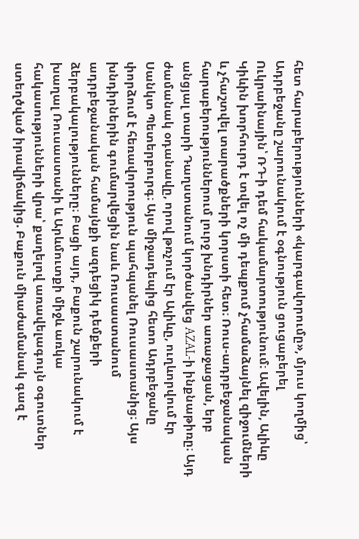հետ հարաբերությունների «կարգավորումը», մյուս կողմից՝ Ադրբեջանը շարունակում է օգնություն ցուցաբերել Ուկրաինային՝ ՌԴ-ի դեմ հակամարտությունում։ Ավելին, Ալիևը Կիևին խորհուրդ է տվել ոչ մի դեպքում չհամաձայնել զիջումների և չհաշտվել տարածքների կորստի հետ։ Ռուս-ադրբեջանական հարաբերություններում լուրջ խնդիրներ առաջացան, երբ անցյալ տարի Դաղստանում կործանվեց AZAL-ի ինքնաթիռը։ Այդ ժամանակ օդանավը, որով թռչում էր Ալիևը, ուղևորվում էր Սանկտ Պետերբուրգ։ Այս միջադեպից հետո Ադրբեջանը փորձում է հեռավորություն պահպանել Ռուսաստանից։ Այս խնդիրներին գումարվեցին նաև Ռուսաստանում ադրբեջանական համայնքի ազդեցիկ դեմքերի ձերբակալությունները։ Բացի այդ, Բաքուն շարունակում է խաղալ Ռուսաստանի և Արևմուտքի միջև առկա հակասությունների վրա՝ քաղելով առավելագույն օգուտներ ստեղծված իրավիճակից. Բաքուն միաժամանակ գազ է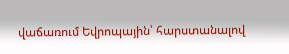վաճառում Եվրոպային՝ հարստանալով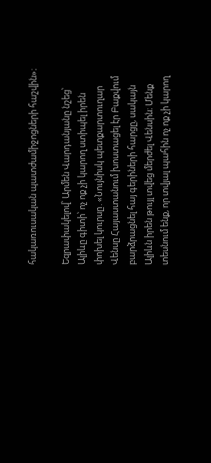հակառուսական պատժամիջոցների հաշվին»։

Եզրափակելով՝ Արմեն Վարդանյանը նշեց՝ Ալիևը գիտի՝ ոչ ոք չի կարող ստիպել իրեն փոխել կուրսը․«Նույնիսկ պետքարտուղար Վենսը Հայաստանում խոստացել էր Բաքվում բարձրացնել հայ գերիների հարցը, սակայն Ալիևն իրեն թույլ տվեց մերժել Վենսին։ Մենք տեսնում ենք, որ տվյալ պահին ոչ ոք չի կարող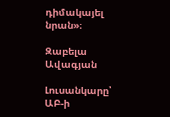դիմակայել նրան»։

Զաբելա Ավագյան

Լուսանկարը՝ ԱԲ-ի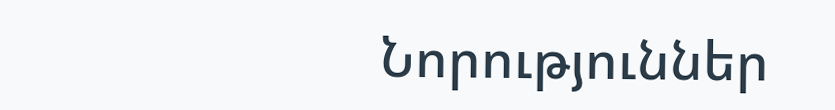Նորություններ